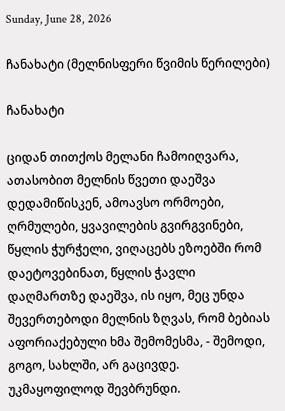Sunday, June 28, 2026

ჩანახატი (მელნისფერი წვიმის წერილები)

ჩანახატი

ციდან თითქოს მელანი ჩამოიღვარა, ათასობით მელნის წვეთი დაეშვა დედამიწისკენ, ამოავსო ორმოები, ღრმულები, ყვავილების გვირგვინები, წყლის ჭურჭელი, ვიღაცებს ეზოებში რომ დაეტოვებინათ, წყლის ჭავლი დაღმართზე დაეშვა, ის იყო, მეც უნდა შევერთებოდი მელნის ზღვას, რომ ბებიას აფორიაქებული ხმა შემომესმა, - შემოდი, გოგო, სახლში, არ გაცივდე.
უკმაყოფილოდ შევბრუნდი.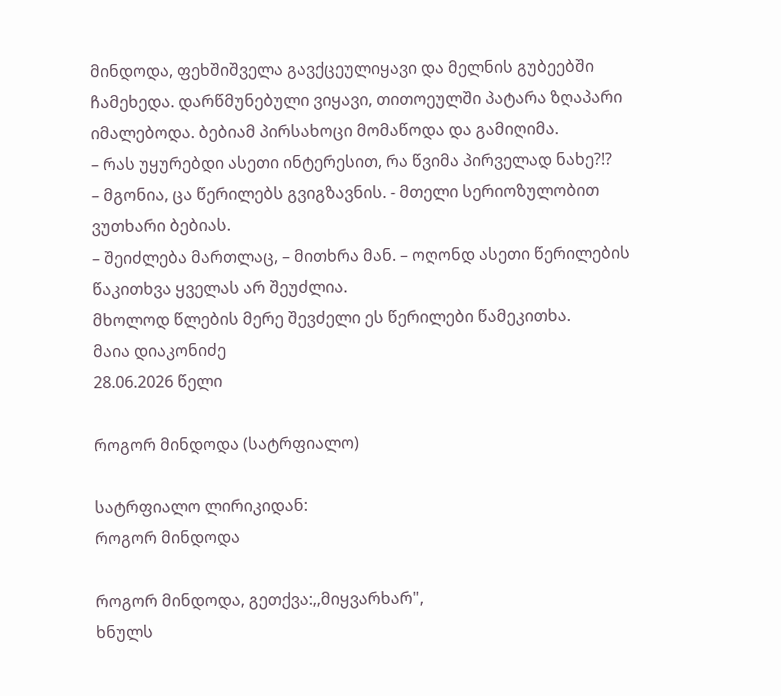მინდოდა, ფეხშიშველა გავქცეულიყავი და მელნის გუბეებში ჩამეხედა. დარწმუნებული ვიყავი, თითოეულში პატარა ზღაპარი იმალებოდა. ბებიამ პირსახოცი მომაწოდა და გამიღიმა.
– რას უყურებდი ასეთი ინტერესით, რა წვიმა პირველად ნახე?!?
– მგონია, ცა წერილებს გვიგზავნის. - მთელი სერიოზულობით ვუთხარი ბებიას.
– შეიძლება მართლაც, – მითხრა მან. – ოღონდ ასეთი წერილების წაკითხვა ყველას არ შეუძლია.
მხოლოდ წლების მერე შევძელი ეს წერილები წამეკითხა.
მაია დიაკონიძე
28.06.2026 წელი

როგორ მინდოდა (სატრფიალო)

სატრფიალო ლირიკიდან:
როგორ მინდოდა

როგორ მინდოდა, გეთქვა:,,მიყვარხარ",
ხნულს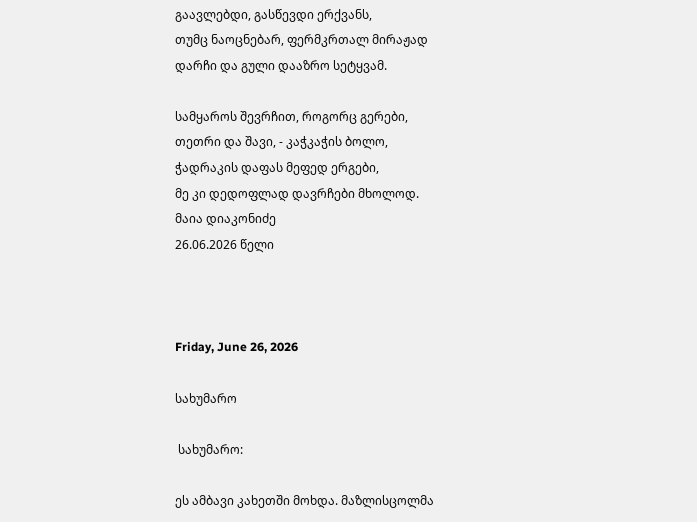გაავლებდი, გასწევდი ერქვანს,
თუმც ნაოცნებარ, ფერმკრთალ მირაჟად
დარჩი და გული დააზრო სეტყვამ.

სამყაროს შევრჩით, როგორც გერები,
თეთრი და შავი, - კაჭკაჭის ბოლო,
ჭადრაკის დაფას მეფედ ერგები,
მე კი დედოფლად დავრჩები მხოლოდ.
მაია დიაკონიძე
26.06.2026 წელი



Friday, June 26, 2026

სახუმარო

 სახუმარო:

ეს ამბავი კახეთში მოხდა. მაზლისცოლმა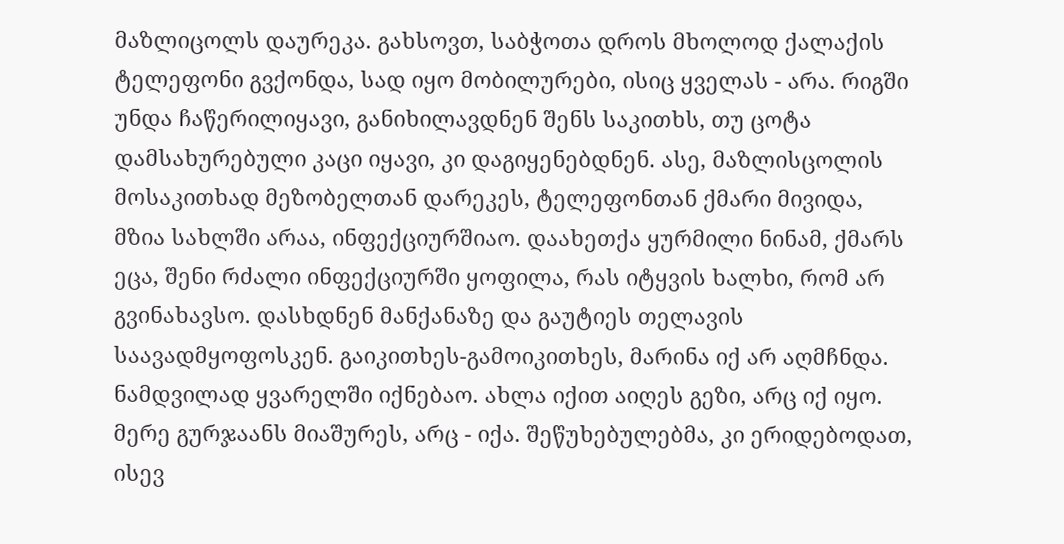მაზლიცოლს დაურეკა. გახსოვთ, საბჭოთა დროს მხოლოდ ქალაქის ტელეფონი გვქონდა, სად იყო მობილურები, ისიც ყველას - არა. რიგში უნდა ჩაწერილიყავი, განიხილავდნენ შენს საკითხს, თუ ცოტა დამსახურებული კაცი იყავი, კი დაგიყენებდნენ. ასე, მაზლისცოლის მოსაკითხად მეზობელთან დარეკეს, ტელეფონთან ქმარი მივიდა, მზია სახლში არაა, ინფექციურშიაო. დაახეთქა ყურმილი ნინამ, ქმარს ეცა, შენი რძალი ინფექციურში ყოფილა, რას იტყვის ხალხი, რომ არ გვინახავსო. დასხდნენ მანქანაზე და გაუტიეს თელავის საავადმყოფოსკენ. გაიკითხეს-გამოიკითხეს, მარინა იქ არ აღმჩნდა. ნამდვილად ყვარელში იქნებაო. ახლა იქით აიღეს გეზი, არც იქ იყო. მერე გურჯაანს მიაშურეს, არც - იქა. შეწუხებულებმა, კი ერიდებოდათ, ისევ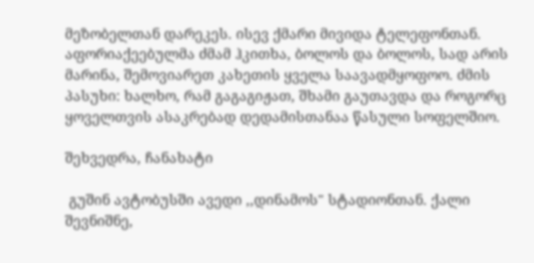მეზობელთან დარეკეს. ისევ ქმარი მივიდა ტელეფონთან. აფორიაქეებულმა ძმამ ჰკითხა, ბოლოს და ბოლოს, სად არის მარინა, შემოვიარეთ კახეთის ყველა საავადმყოფოო. ძმის პასუხი: ხალხო, რამ გაგაგიჟათ, შხამი გაუთავდა და როგორც ყოველთვის ასაკრებად დედამისთანაა წასული სოფელშიო.

შეხვედრა, ჩანახატი

 გუშინ ავტობუსში ავედი ,,დინამოს" სტადიონთან. ქალი შევნიშნე,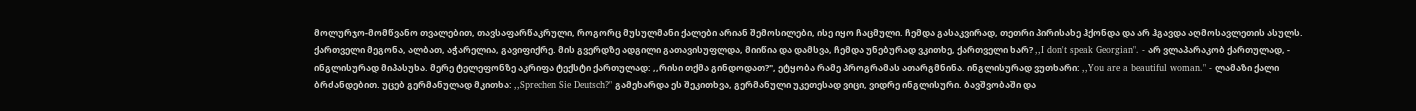მოლურჯო-მომწვანო თვალებით, თავსაფარწაკრული, როგორც მუსულმანი ქალები არიან შემოსილები, ისე იყო ჩაცმული. ჩემდა გასაკვირად, თეთრი პირისახე ჰქონდა და არ ჰგავდა აღმოსავლეთის ასულს. ქართველი მეგონა, ალბათ, აჭარელია, გავიფიქრე. მის გვერდზე ადგილი გათავისუფლდა, მიიწია და დამსვა, ჩემდა უნებურად ვკითხე, ქართველი ხარ? ,,I don't speak Georgian". - არ ვლაპარაკობ ქართულად, - ინგლისურად მიპასუხა. მერე ტელეფონზე აკრიფა ტექსტი ქართულად: ,,რისი თქმა გინდოდათ?", ეტყობა რამე პროგრამას ათარგმნინა. ინგლისურად ვუთხარი: ,,You are a beautiful woman." - ლამაზი ქალი ბრძანდებით. უცებ გერმანულად მკითხა: ,,Sprechen Sie Deutsch?" გამეხარდა ეს შეკითხვა, გერმანული უკეთესად ვიცი, ვიდრე ინგლისური. ბავშვობაში და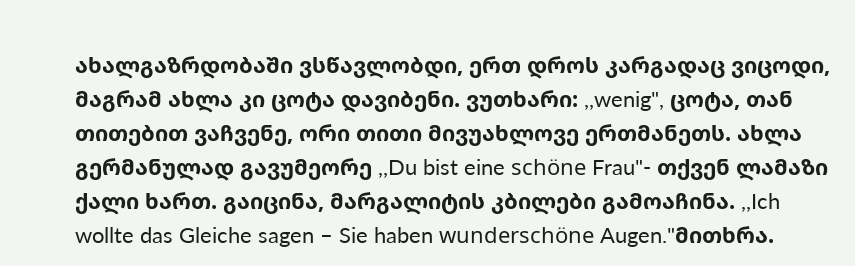ახალგაზრდობაში ვსწავლობდი, ერთ დროს კარგადაც ვიცოდი, მაგრამ ახლა კი ცოტა დავიბენი. ვუთხარი: ,,wenig", ცოტა, თან თითებით ვაჩვენე, ორი თითი მივუახლოვე ერთმანეთს. ახლა გერმანულად გავუმეორე ,,Du bist eine schöne Frau"- თქვენ ლამაზი ქალი ხართ. გაიცინა, მარგალიტის კბილები გამოაჩინა. ,,Ich wollte das Gleiche sagen – Sie haben wunderschöne Augen."მითხრა.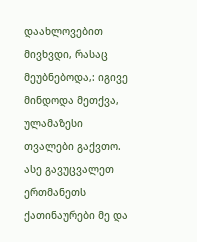დაახლოვებით მივხვდი, რასაც მეუბნებოდა,: იგივე მინდოდა მეთქვა, ულამაზესი თვალები გაქვთო. ასე გავუცვალეთ ერთმანეთს ქათინაურები მე და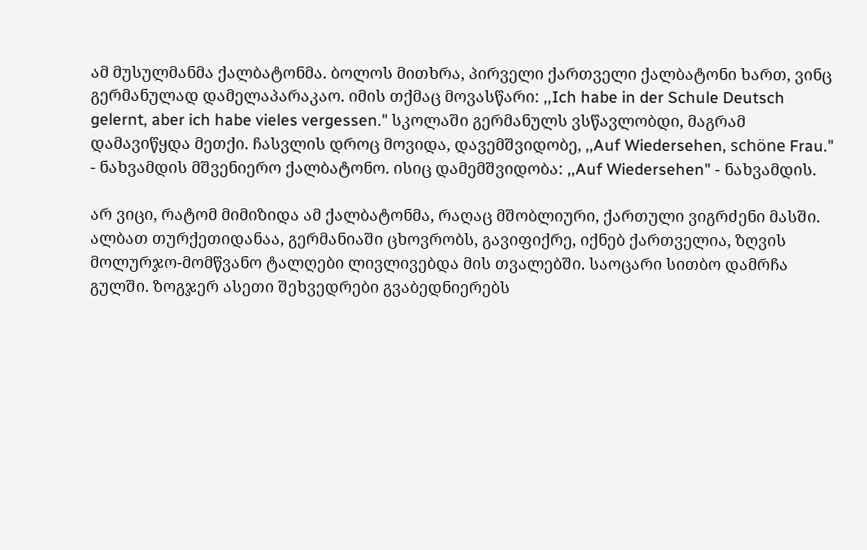ამ მუსულმანმა ქალბატონმა. ბოლოს მითხრა, პირველი ქართველი ქალბატონი ხართ, ვინც გერმანულად დამელაპარაკაო. იმის თქმაც მოვასწარი: ,,Ich habe in der Schule Deutsch gelernt, aber ich habe vieles vergessen." სკოლაში გერმანულს ვსწავლობდი, მაგრამ დამავიწყდა მეთქი. ჩასვლის დროც მოვიდა, დავემშვიდობე, ,,Auf Wiedersehen, schöne Frau." - ნახვამდის მშვენიერო ქალბატონო. ისიც დამემშვიდობა: ,,Auf Wiedersehen" - ნახვამდის.

არ ვიცი, რატომ მიმიზიდა ამ ქალბატონმა, რაღაც მშობლიური, ქართული ვიგრძენი მასში. ალბათ თურქეთიდანაა, გერმანიაში ცხოვრობს, გავიფიქრე, იქნებ ქართველია, ზღვის მოლურჯო-მომწვანო ტალღები ლივლივებდა მის თვალებში. საოცარი სითბო დამრჩა გულში. ზოგჯერ ასეთი შეხვედრები გვაბედნიერებს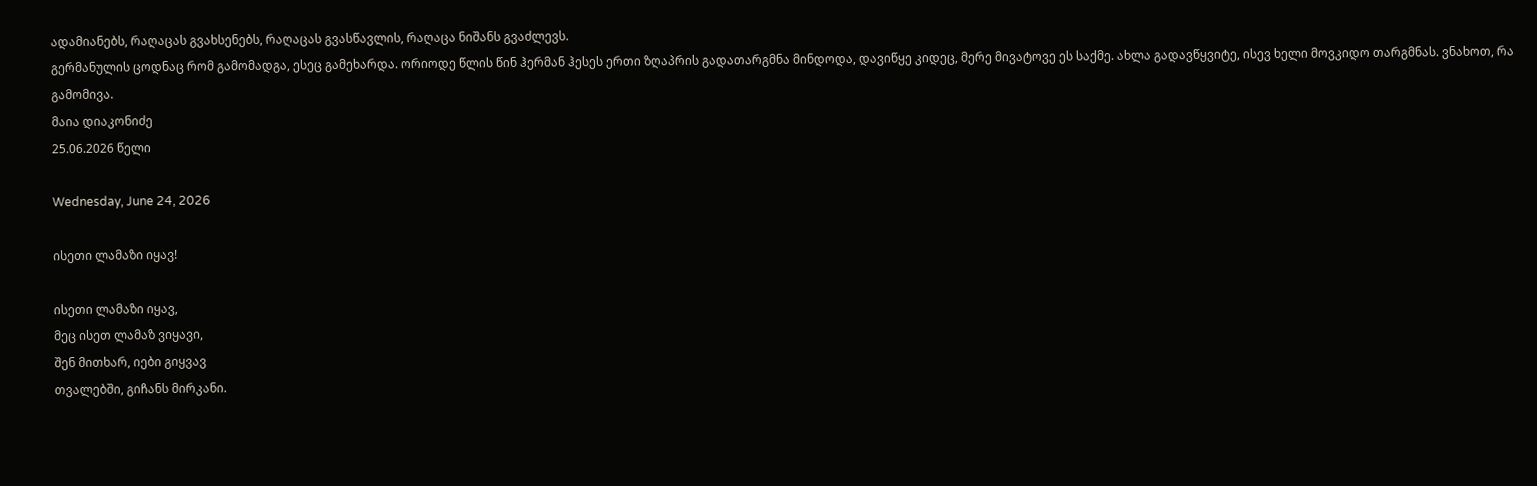ადამიანებს, რაღაცას გვახსენებს, რაღაცას გვასწავლის, რაღაცა ნიშანს გვაძლევს.
გერმანულის ცოდნაც რომ გამომადგა, ესეც გამეხარდა. ორიოდე წლის წინ ჰერმან ჰესეს ერთი ზღაპრის გადათარგმნა მინდოდა, დავიწყე კიდეც, მერე მივატოვე ეს საქმე. ახლა გადავწყვიტე, ისევ ხელი მოვკიდო თარგმნას. ვნახოთ, რა გამომივა.
მაია დიაკონიძე
25.06.2026 წელი

Wednesday, June 24, 2026

ისეთი ლამაზი იყავ!

ისეთი ლამაზი იყავ,
მეც ისეთ ლამაზ ვიყავი,
შენ მითხარ, იები გიყვავ
თვალებში, გიჩანს მირკანი.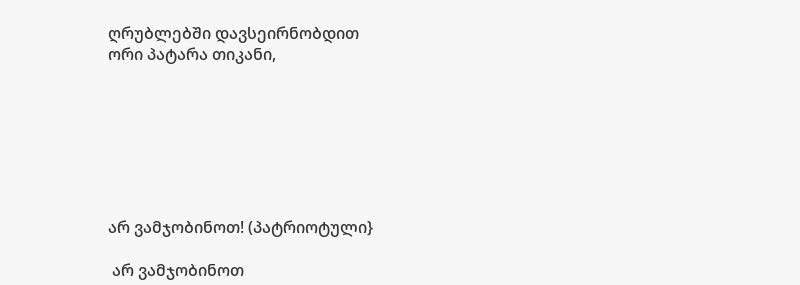ღრუბლებში დავსეირნობდით
ორი პატარა თიკანი,







არ ვამჯობინოთ! (პატრიოტული}

 არ ვამჯობინოთ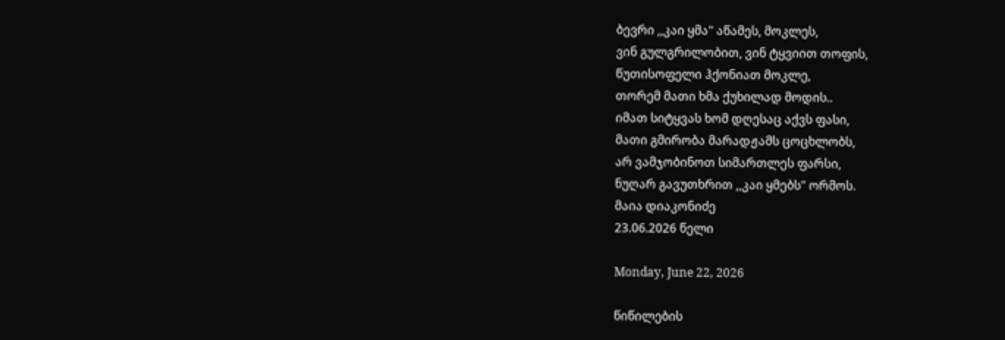ბევრი ,,კაი ყმა" აწამეს, მოკლეს,
ვინ გულგრილობით, ვინ ტყვიით თოფის,
წუთისოფელი ჰქონიათ მოკლე,
თორემ მათი ხმა ქუხილად მოდის..
იმათ სიტყვას ხომ დღესაც აქვს ფასი,
მათი გმირობა მარადჟამს ცოცხლობს,
არ ვამჯობინოთ სიმართლეს ფარსი,
ნუღარ გავუთხრით ,,კაი ყმებს" ორმოს.
მაია დიაკონიძე
23.06.2026 წელი

Monday, June 22, 2026

წიწილების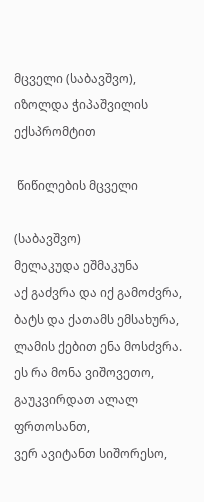მცველი (საბავშვო), იზოლდა ჭიპაშვილის ექსპრომტით

 წიწილების მცველი

(საბავშვო)
მელაკუდა ეშმაკუნა
აქ გაძვრა და იქ გამოძვრა,
ბატს და ქათამს ემსახურა,
ლამის ქებით ენა მოსძვრა.
ეს რა მონა ვიშოვეთო,
გაუკვირდათ ალალ ფრთოსანთ,
ვერ ავიტანთ სიშორესო,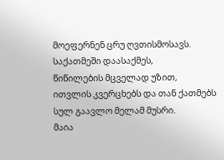მოეფერნენ ცრუ ღვთისმოსავს.
საქათმეში დაასაქმეს,
წიწილების მცველად უზით,
ითვლის კვერცხებს და თან ქათმებს
სულ გაავლო მელამ მუსრი.
მაია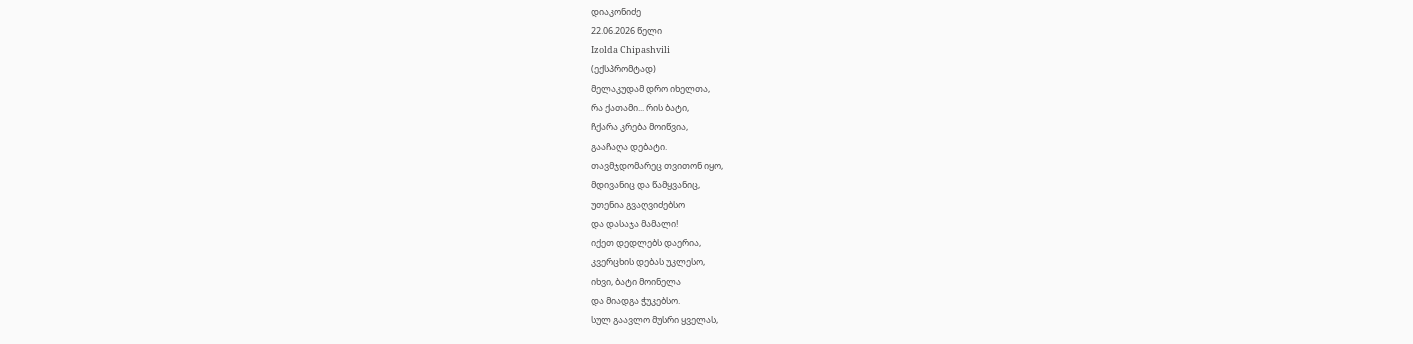დიაკონიძე
22.06.2026 წელი
Izolda Chipashvili
(ექსპრომტად)
მელაკუდამ დრო იხელთა,
რა ქათამი... რის ბატი,
ჩქარა კრება მოიწვია,
გააჩაღა დებატი.
თავმჯდომარეც თვითონ იყო,
მდივანიც და წამყვანიც,
უთენია გვაღვიძებსო
და დასაჯა მამალი!
იქეთ დედლებს დაერია,
კვერცხის დებას უკლესო,
იხვი, ბატი მოინელა
და მიადგა ჭუკებსო.
სულ გაავლო მუსრი ყველას,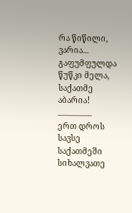რა წიწილი, ვარია...
გაფუმფულდა წუწკი მელა,
საქათმე აბარია!
.................
ერთ დროს სავსე საქათმეში
სიხალვათე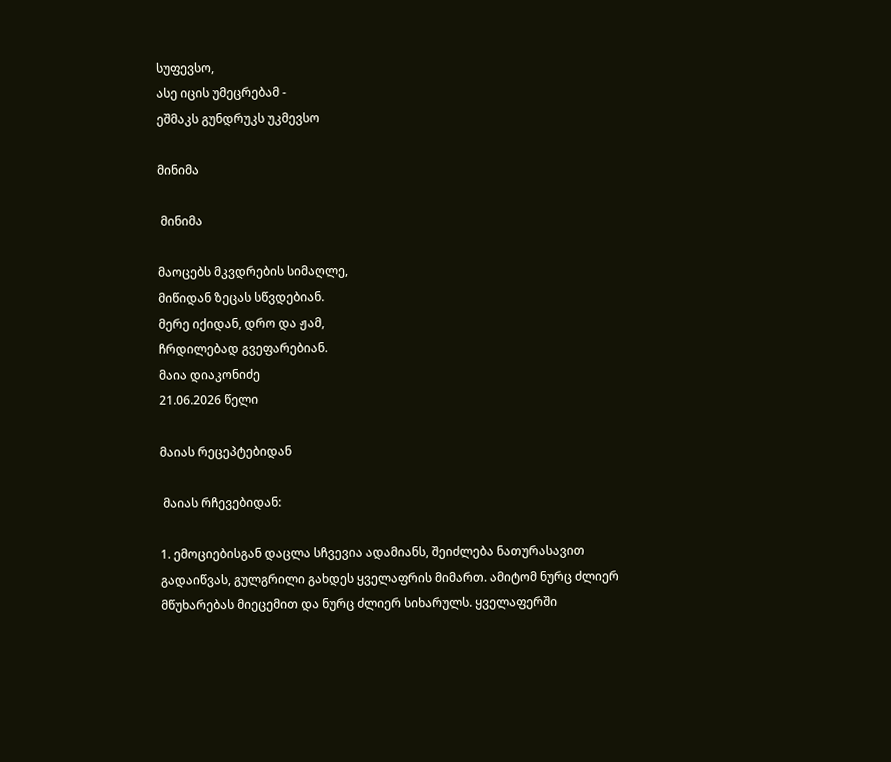სუფევსო,
ასე იცის უმეცრებამ -
ეშმაკს გუნდრუკს უკმევსო

მინიმა

 მინიმა

მაოცებს მკვდრების სიმაღლე,
მიწიდან ზეცას სწვდებიან.
მერე იქიდან, დრო და ჟამ,
ჩრდილებად გვეფარებიან.
მაია დიაკონიძე
21.06.2026 წელი

მაიას რეცეპტებიდან

 მაიას რჩევებიდან:

1. ემოციებისგან დაცლა სჩვევია ადამიანს, შეიძლება ნათურასავით გადაიწვას, გულგრილი გახდეს ყველაფრის მიმართ. ამიტომ ნურც ძლიერ მწუხარებას მიეცემით და ნურც ძლიერ სიხარულს. ყველაფერში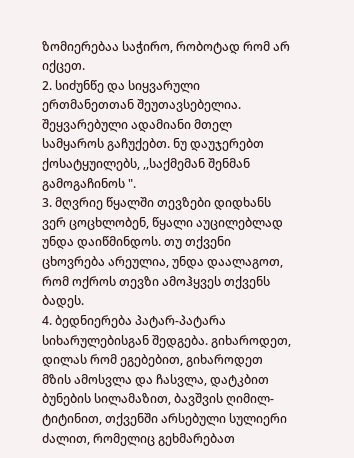ზომიერებაა საჭირო, რობოტად რომ არ იქცეთ.
2. სიძუნწე და სიყვარული ერთმანეთთან შეუთავსებელია. შეყვარებული ადამიანი მთელ სამყაროს გაჩუქებთ. ნუ დაუჯერებთ ქოსატყუილებს, ,,საქმემან შენმან გამოგაჩინოს ".
3. მღვრიე წყალში თევზები დიდხანს ვერ ცოცხლობენ, წყალი აუცილებლად უნდა დაიწმინდოს. თუ თქვენი ცხოვრება არეულია, უნდა დაალაგოთ, რომ ოქროს თევზი ამოჰყვეს თქვენს ბადეს.
4. ბედნიერება პატარ-პატარა სიხარულებისგან შედგება. გიხაროდეთ, დილას რომ ეგებებით, გიხაროდეთ მზის ამოსვლა და ჩასვლა, დატკბით ბუნების სილამაზით, ბავშვის ღიმილ-ტიტინით, თქვენში არსებული სულიერი ძალით, რომელიც გეხმარებათ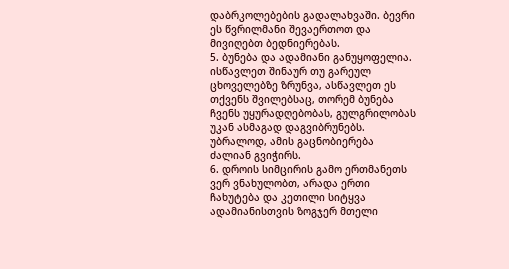დაბრკოლებების გადალახვაში. ბევრი ეს წვრილმანი შევაერთოთ და მივიღებთ ბედნიერებას.
5. ბუნება და ადამიანი განუყოფელია. ისწავლეთ შინაურ თუ გარეულ ცხოველებზე ზრუნვა, ასწავლეთ ეს თქვენს შვილებსაც, თორემ ბუნება ჩვენს უყურადღებობას, გულგრილობას უკან ასმაგად დაგვიბრუნებს. უბრალოდ, ამის გაცნობიერება ძალიან გვიჭირს.
6. დროის სიმცირის გამო ერთმანეთს ვერ ვნახულობთ, არადა ერთი ჩახუტება და კეთილი სიტყვა ადამიანისთვის ზოგჯერ მთელი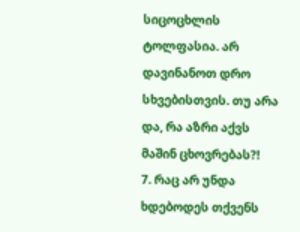სიცოცხლის ტოლფასია. არ დავინანოთ დრო სხვებისთვის. თუ არა და, რა აზრი აქვს მაშინ ცხოვრებას?!
7. რაც არ უნდა ხდებოდეს თქვენს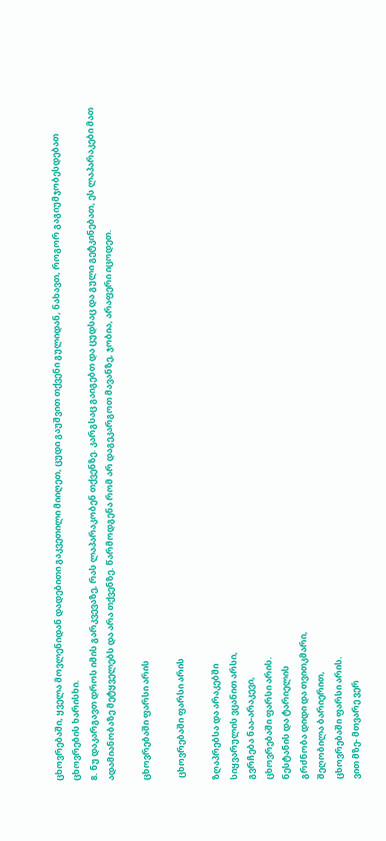ცხოვრებაში, ყველა მოვლენიდან დადებითი გაკვეთილი მიიღეთ, ცუდი გაუშვით თქვენი გულიდან, ნახავთ, როგორ გაგიუმჯობესდებათ ცხოვრების ხარისხი.
8. ნუ დაკარგავთ დროს იმის გარკვევაზე, რას ლაპარაკობენ თქვენზე. კარგსაც გაიგებთ და ცუდსაც და გული გეტკინებათ, ეს ლაპარაკები მათ ადამიანობაზე მეტყველებს და არა თქვენზე. წარმოდგენა რომ არ დაგეკარგოთ მავანზე, ჯობია, არაფერი იცოდეთ.

ცხოვრებაში ფარსი არის

 ცხოვრებაში ფარსი არის

ზღაპრებსა და არაკებში
სიყვარულის ვცანით არსი,
გვრჩება ნაა-არაკევი,
ცხოვრებაში ფარსი არის.
ნესტანის და ტარიელის
გრძნობა დიდი და თვითკმარი,
შეღობილა ბარიერით,
ცხოვრებაში ფარსი არის.
ვით მზე- მთვარე ვერ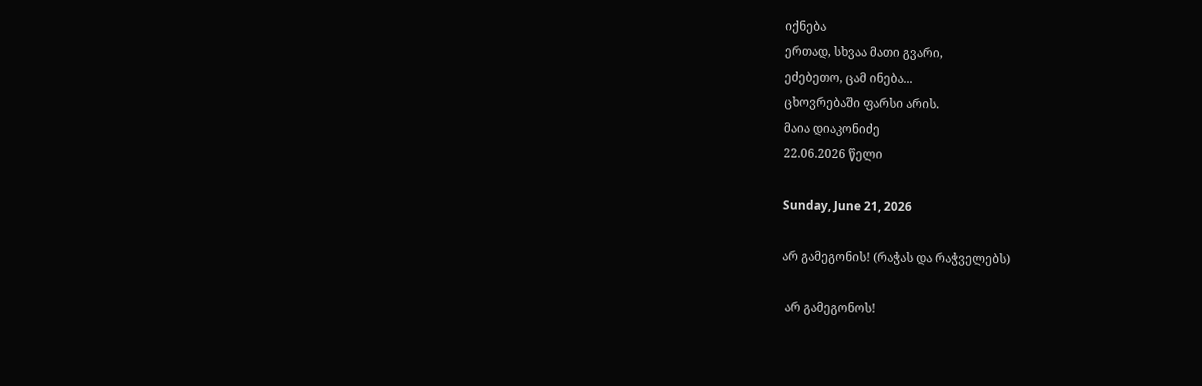იქნება
ერთად, სხვაა მათი გვარი,
ეძებეთო, ცამ ინება...
ცხოვრებაში ფარსი არის.
მაია დიაკონიძე
22.06.2026 წელი

Sunday, June 21, 2026

არ გამეგონის! (რაჭას და რაჭველებს)

 არ გამეგონოს!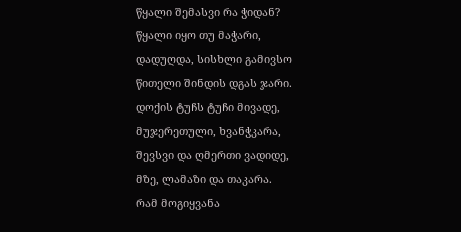წყალი შემასვი რა ჭიდან?
წყალი იყო თუ მაჭარი,
დადუღდა, სისხლი გამივსო
წითელი შინდის დგას ჯარი.
დოქის ტუჩს ტუჩი მივადე,
მუჯერეთული, ხვანჭკარა,
შევსვი და ღმერთი ვადიდე,
მზე, ლამაზი და თაკარა.
რამ მოგიყვანა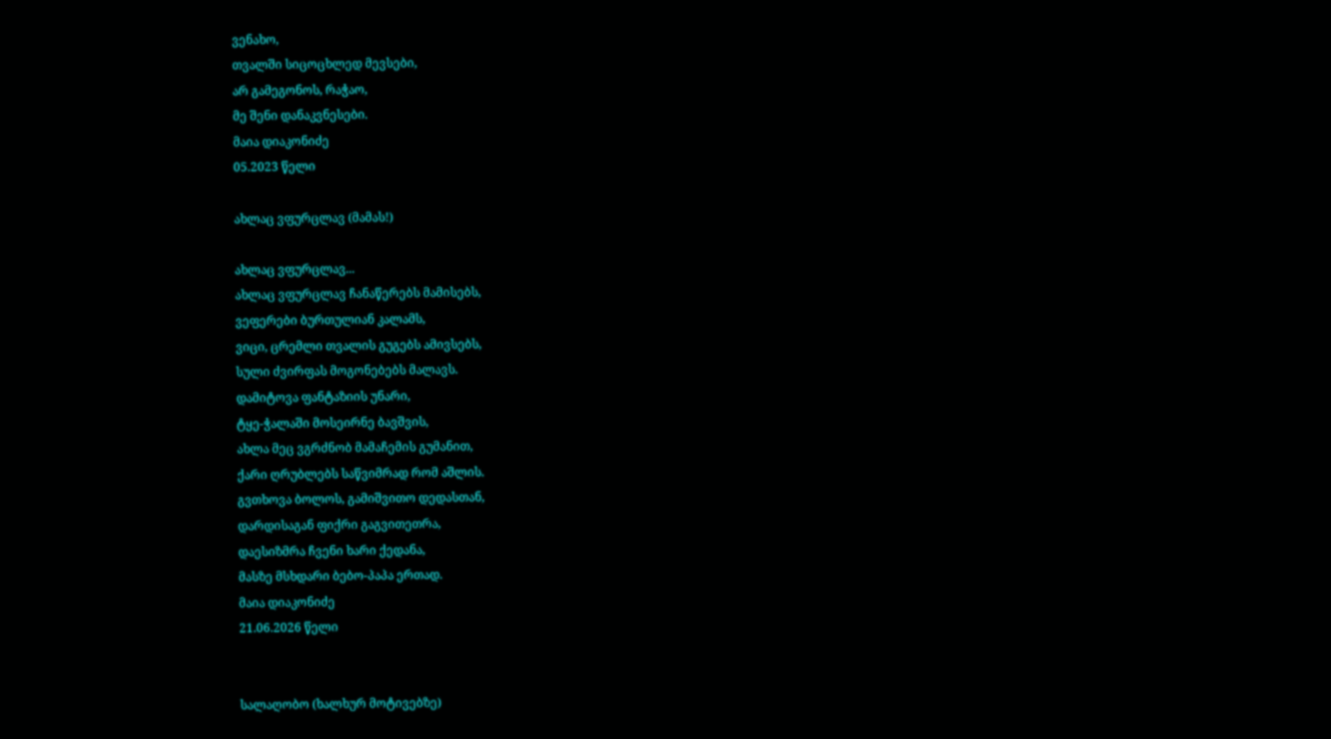ვენახო,
თვალში სიცოცხლედ მევსები,
არ გამეგონოს, რაჭაო,
მე შენი დანაკვნესები.
მაია დიაკონიძე
05.2023 წელი

ახლაც ვფურცლავ (მამას!)

ახლაც ვფურცლავ...
ახლაც ვფურცლავ ჩანაწერებს მამისებს,
ვეფერები ბურთულიან კალამს,
ვიცი, ცრემლი თვალის გუგებს ამივსებს,
სული ძვირფას მოგონებებს მალავს.
დამიტოვა ფანტაზიის უნარი,
ტყე-ჭალაში მოსეირნე ბავშვის,
ახლა მეც ვგრძნობ მამაჩემის გუმანით,
ქარი ღრუბლებს საწვიმრად რომ აშლის.
გვთხოვა ბოლოს, გამიშვითო დედასთან,
დარდისაგან ფიქრი გაგვითეთრა,
დაესიზმრა ჩვენი ხარი ქედანა,
მასზე მსხდარი ბებო-პაპა ერთად.
მაია დიაკონიძე
21.06.2026 წელი


სალაღობო (ხალხურ მოტივებზე)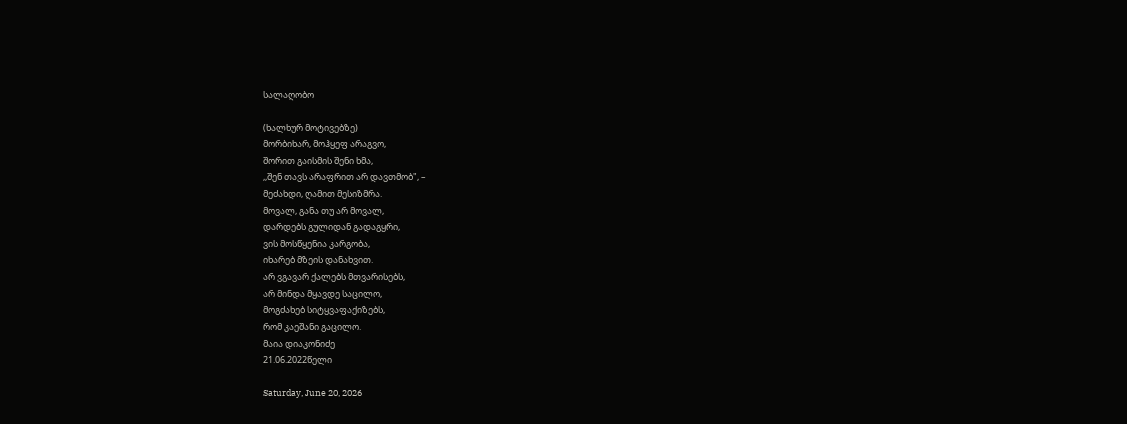სალაღობო

(ხალხურ მოტივებზე)
მორბიხარ, მოჰყეფ არაგვო,
შორით გაისმის შენი ხმა,
,,შენ თავს არაფრით არ დავთმობ", –
მეძახდი, ღამით მესიზმრა.
მოვალ, განა თუ არ მოვალ,
დარდებს გულიდან გადაგყრი,
ვის მოსწყენია კარგობა,
იხარებ მზეის დანახვით.
არ ვგავარ ქალებს მთვარისებს,
არ მინდა მყავდე საცილო,
მოგძახებ სიტყვაფაქიზებს,
რომ კაეშანი გაცილო.
მაია დიაკონიძე
21.06.2022წელი

Saturday, June 20, 2026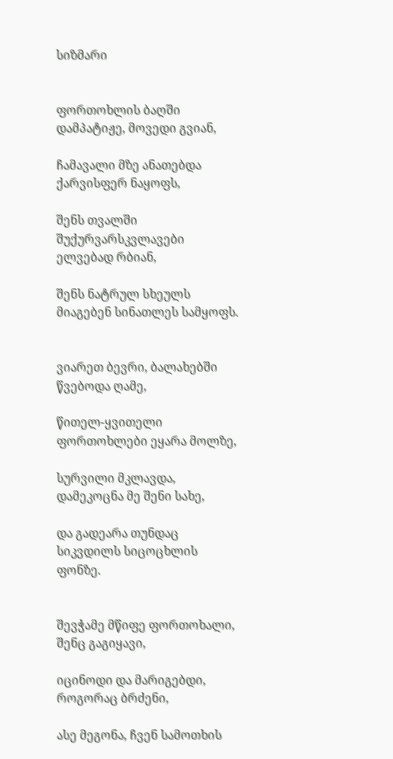სიზმარი


ფორთოხლის ბაღში დამპატიჟე, მოვედი გვიან,

ჩამავალი მზე ანათებდა ქარვისფერ ნაყოფს,

შენს თვალში შუქურვარსკვლავები ელვებად რბიან,

შენს ნატრულ სხეულს მიაგებენ სინათლეს სამყოფს.


ვიარეთ ბევრი, ბალახებში წვებოდა ღამე,

წითელ-ყვითელი ფორთოხლები ეყარა მოლზე,

სურვილი მკლავდა, დამეკოცნა მე შენი სახე,

და გადეარა თუნდაც სიკვდილს სიცოცხლის ფონზე.


შევჭამე მწიფე ფორთოხალი, შენც გაგიყავი,

იცინოდი და მარიგებდი, როგორაც ბრძენი,

ასე მეგონა, ჩვენ სამოთხის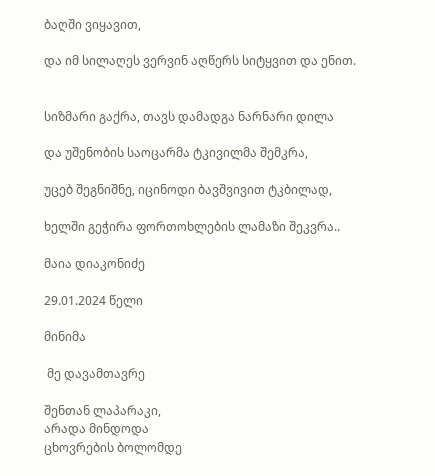ბაღში ვიყავით,

და იმ სილაღეს ვერვინ აღწერს სიტყვით და ენით.


სიზმარი გაქრა, თავს დამადგა ნარნარი დილა

და უშენობის საოცარმა ტკივილმა შემკრა,

უცებ შეგნიშნე, იცინოდი ბავშვივით ტკბილად,

ხელში გეჭირა ფორთოხლების ლამაზი შეკვრა..

მაია დიაკონიძე

29.01.2024 წელი

მინიმა

 მე დავამთავრე

შენთან ლაპარაკი,
არადა მინდოდა
ცხოვრების ბოლომდე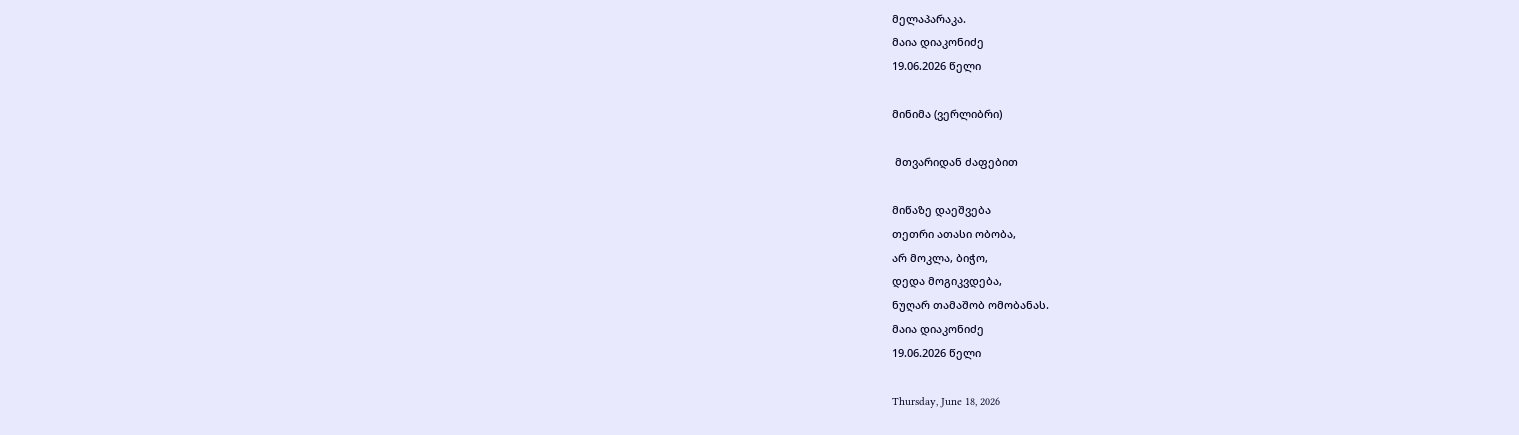მელაპარაკა.
მაია დიაკონიძე
19.06.2026 წელი

მინიმა (ვერლიბრი)

 მთვარიდან ძაფებით

მიწაზე დაეშვება
თეთრი ათასი ობობა,
არ მოკლა, ბიჭო,
დედა მოგიკვდება,
ნუღარ თამაშობ ომობანას.
მაია დიაკონიძე
19.06.2026 წელი

Thursday, June 18, 2026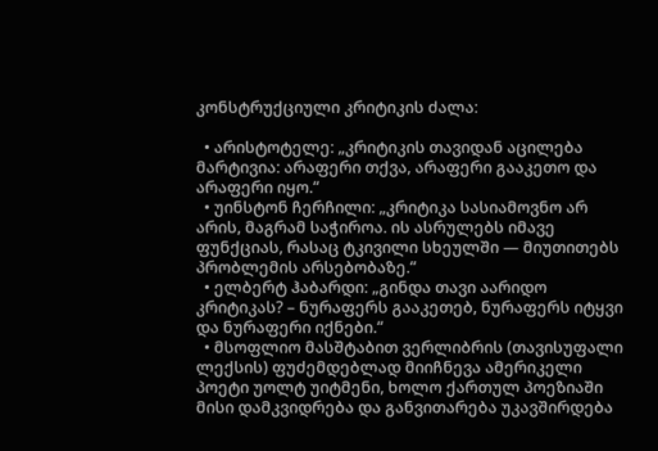კონსტრუქციული კრიტიკის ძალა:

  • არისტოტელე: „კრიტიკის თავიდან აცილება მარტივია: არაფერი თქვა, არაფერი გააკეთო და არაფერი იყო.“
  • უინსტონ ჩერჩილი: „კრიტიკა სასიამოვნო არ არის, მაგრამ საჭიროა. ის ასრულებს იმავე ფუნქციას, რასაც ტკივილი სხეულში — მიუთითებს პრობლემის არსებობაზე.“
  • ელბერტ ჰაბარდი: „გინდა თავი აარიდო კრიტიკას? – ნურაფერს გააკეთებ, ნურაფერს იტყვი და ნურაფერი იქნები.“
  • მსოფლიო მასშტაბით ვერლიბრის (თავისუფალი ლექსის) ფუძემდებლად მიიჩნევა ამერიკელი პოეტი უოლტ უიტმენი, ხოლო ქართულ პოეზიაში მისი დამკვიდრება და განვითარება უკავშირდება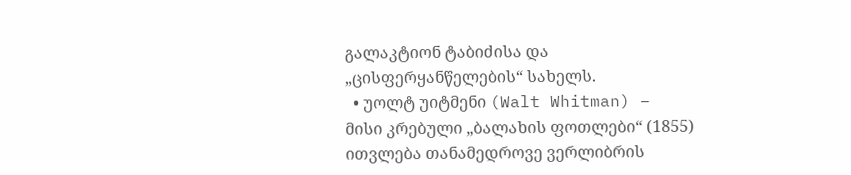გალაკტიონ ტაბიძისა და „ცისფერყანწელების“ სახელს.
  • უოლტ უიტმენი (Walt Whitman) – მისი კრებული „ბალახის ფოთლები“ (1855) ითვლება თანამედროვე ვერლიბრის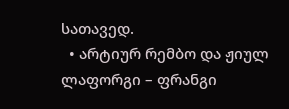სათავედ.
  • არტიურ რემბო და ჟიულ ლაფორგი – ფრანგი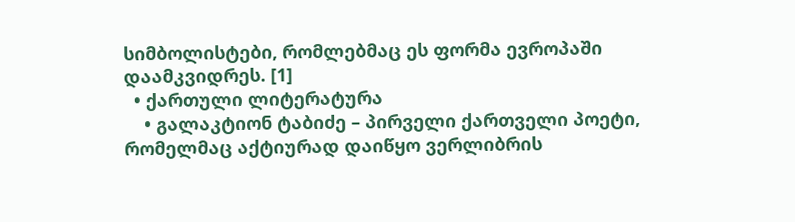სიმბოლისტები, რომლებმაც ეს ფორმა ევროპაში დაამკვიდრეს. [1]
  • ქართული ლიტერატურა
    • გალაკტიონ ტაბიძე – პირველი ქართველი პოეტი, რომელმაც აქტიურად დაიწყო ვერლიბრის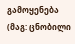გამოყენება (მაგ: ცნობილი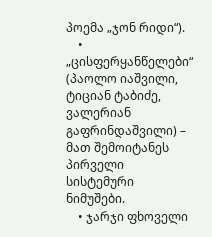პოემა „ჯონ რიდი“).
    • „ცისფერყანწელები“ (პაოლო იაშვილი, ტიციან ტაბიძე, ვალერიან გაფრინდაშვილი) – მათ შემოიტანეს პირველი სისტემური ნიმუშები.
    • ჯარჯი ფხოველი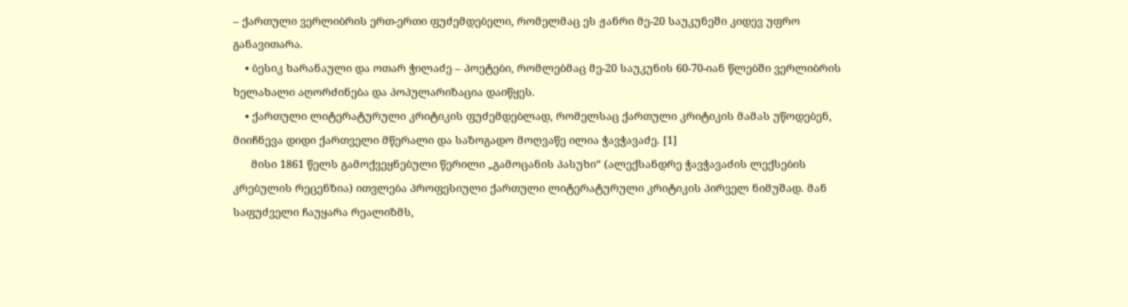– ქართული ვერლიბრის ერთ-ერთი ფუძემდებელი, რომელმაც ეს ჟანრი მე-20 საუკუნეში კიდევ უფრო განავითარა.
    • ბესიკ ხარანაული და ოთარ ჭილაძე – პოეტები, რომლებმაც მე-20 საუკუნის 60-70-იან წლებში ვერლიბრის ხელახალი აღორძინება და პოპულარიზაცია დაიწყეს.
    • ქართული ლიტერატურული კრიტიკის ფუძემდებლად, რომელსაც ქართული კრიტიკის მამას უწოდებენ, მიიჩნევა დიდი ქართველი მწერალი და საზოგადო მოღვაწე ილია ჭავჭავაძე. [1]
      მისი 1861 წელს გამოქვეყნებული წერილი „გამოცანის პასუხი“ (ალექსანდრე ჭავჭავაძის ლექსების კრებულის რეცენზია) ითვლება პროფესიული ქართული ლიტერატურული კრიტიკის პირველ ნიმუშად. მან საფუძველი ჩაუყარა რეალიზმს,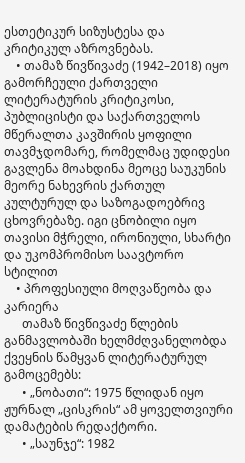ესთეტიკურ სიზუსტესა და კრიტიკულ აზროვნებას.
    • თამაზ წივწივაძე (1942–2018) იყო გამორჩეული ქართველი ლიტერატურის კრიტიკოსი, პუბლიცისტი და საქართველოს მწერალთა კავშირის ყოფილი თავმჯდომარე, რომელმაც უდიდესი გავლენა მოახდინა მეოცე საუკუნის მეორე ნახევრის ქართულ კულტურულ და საზოგადოებრივ ცხოვრებაზე. იგი ცნობილი იყო თავისი მჭრელი, ირონიული, სხარტი და უკომპრომისო საავტორო სტილით
    • პროფესიული მოღვაწეობა და კარიერა
      თამაზ წივწივაძე წლების განმავლობაში ხელმძღვანელობდა ქვეყნის წამყვან ლიტერატურულ გამოცემებს:
      • „ნობათი“: 1975 წლიდან იყო ჟურნალ „ცისკრის“ ამ ყოველთვიური დამატების რედაქტორი.
      • „საუნჯე“: 1982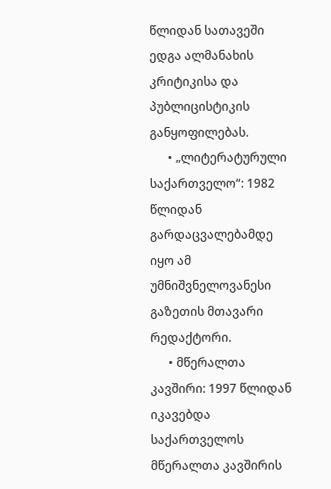წლიდან სათავეში ედგა ალმანახის კრიტიკისა და პუბლიცისტიკის განყოფილებას.
      • „ლიტერატურული საქართველო“: 1982 წლიდან გარდაცვალებამდე იყო ამ უმნიშვნელოვანესი გაზეთის მთავარი რედაქტორი.
      • მწერალთა კავშირი: 1997 წლიდან იკავებდა საქართველოს მწერალთა კავშირის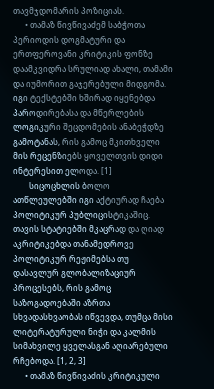თავმჯდომარის პოზიციას.
      • თამაზ წივწივაძემ საბჭოთა პერიოდის დოგმატური და ერთფეროვანი კრიტიკის ფონზე დაამკვიდრა სრულიად ახალი, თამამი და იუმორით გაჯერებული მიდგომა. იგი ტექსტებში ხშირად იყენებდა პაროდირებასა და მწერლების ლოგიკური შეცდომების ანაბეჭდზე გამოტანას, რის გამოც მკითხველი მის რეცენზიებს ყოველთვის დიდი ინტერესით ელოდა. [1]
        სიცოცხლის ბოლო ათწლეულებში იგი აქტიურად ჩაება პოლიტიკურ პუბლიცისტიკაშიც. თავის სტატიებში მკაცრად და ღიად აკრიტიკებდა თანამედროვე პოლიტიკურ რეჟიმებსა თუ დასავლურ გლობალიზაციურ პროცესებს, რის გამოც საზოგადოებაში აზრთა სხვადასხვაობას იწვევდა, თუმცა მისი ლიტერატურული ნიჭი და კალმის სიმახვილე ყველასგან აღიარებული რჩებოდა. [1, 2, 3]
      • თამაზ წივწივაძის კრიტიკული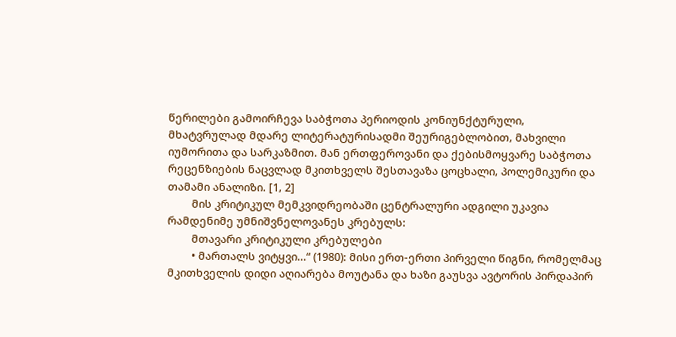წერილები გამოირჩევა საბჭოთა პერიოდის კონიუნქტურული, მხატვრულად მდარე ლიტერატურისადმი შეურიგებლობით, მახვილი იუმორითა და სარკაზმით. მან ერთფეროვანი და ქებისმოყვარე საბჭოთა რეცენზიების ნაცვლად მკითხველს შესთავაზა ცოცხალი, პოლემიკური და თამამი ანალიზი. [1, 2]
        მის კრიტიკულ მემკვიდრეობაში ცენტრალური ადგილი უკავია რამდენიმე უმნიშვნელოვანეს კრებულს:
        მთავარი კრიტიკული კრებულები
        • მართალს ვიტყვი...“ (1980): მისი ერთ-ერთი პირველი წიგნი, რომელმაც მკითხველის დიდი აღიარება მოუტანა და ხაზი გაუსვა ავტორის პირდაპირ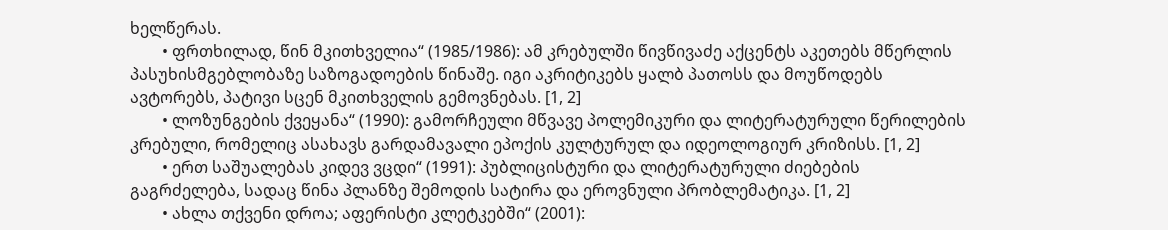ხელწერას.
        • ფრთხილად, წინ მკითხველია“ (1985/1986): ამ კრებულში წივწივაძე აქცენტს აკეთებს მწერლის პასუხისმგებლობაზე საზოგადოების წინაშე. იგი აკრიტიკებს ყალბ პათოსს და მოუწოდებს ავტორებს, პატივი სცენ მკითხველის გემოვნებას. [1, 2]
        • ლოზუნგების ქვეყანა“ (1990): გამორჩეული მწვავე პოლემიკური და ლიტერატურული წერილების კრებული, რომელიც ასახავს გარდამავალი ეპოქის კულტურულ და იდეოლოგიურ კრიზისს. [1, 2]
        • ერთ საშუალებას კიდევ ვცდი“ (1991): პუბლიცისტური და ლიტერატურული ძიებების გაგრძელება, სადაც წინა პლანზე შემოდის სატირა და ეროვნული პრობლემატიკა. [1, 2]
        • ახლა თქვენი დროა; აფერისტი კლეტკებში“ (2001):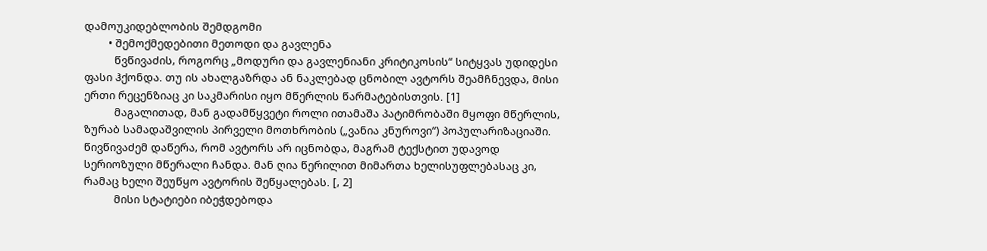დამოუკიდებლობის შემდგომი
        • შემოქმედებითი მეთოდი და გავლენა
          წვწივაძის, როგორც „მოდური და გავლენიანი კრიტიკოსის“ სიტყვას უდიდესი ფასი ჰქონდა. თუ ის ახალგაზრდა ან ნაკლებად ცნობილ ავტორს შეამჩნევდა, მისი ერთი რეცენზიაც კი საკმარისი იყო მწერლის წარმატებისთვის. [1]
          მაგალითად, მან გადამწყვეტი როლი ითამაშა პატიმრობაში მყოფი მწერლის, ზურაბ სამადაშვილის პირველი მოთხრობის („ვანია კნუროვი“) პოპულარიზაციაში. წივწივაძემ დაწერა, რომ ავტორს არ იცნობდა, მაგრამ ტექსტით უდავოდ სერიოზული მწერალი ჩანდა. მან ღია წერილით მიმართა ხელისუფლებასაც კი, რამაც ხელი შეუწყო ავტორის შეწყალებას. [, 2]
          მისი სტატიები იბეჭდებოდა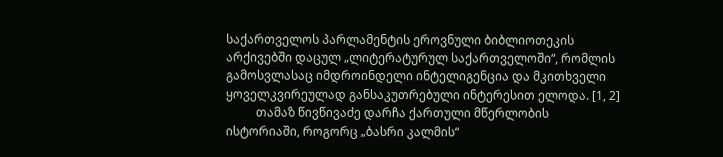საქართველოს პარლამენტის ეროვნული ბიბლიოთეკის არქივებში დაცულ „ლიტერატურულ საქართველოში“, რომლის გამოსვლასაც იმდროინდელი ინტელიგენცია და მკითხველი ყოველკვირეულად განსაკუთრებული ინტერესით ელოდა. [1, 2]
          თამაზ წივწივაძე დარჩა ქართული მწერლობის ისტორიაში, როგორც „ბასრი კალმის“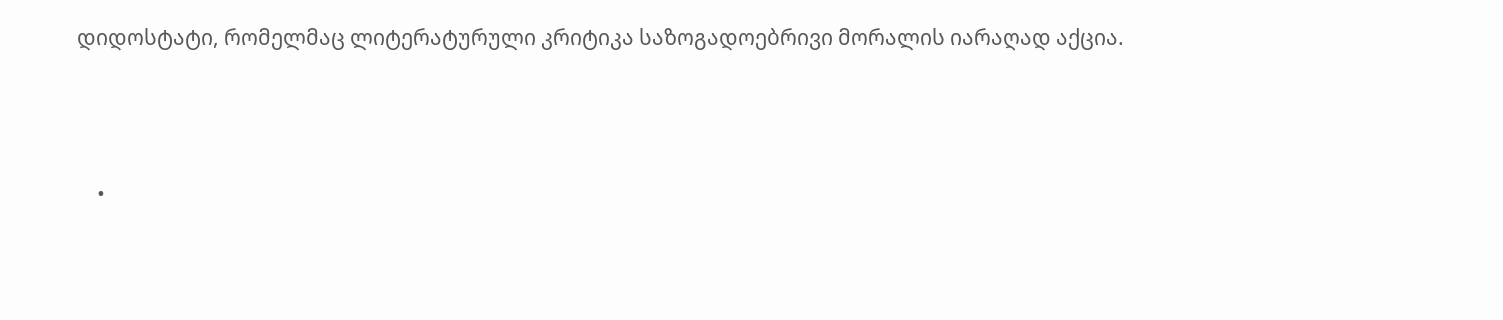დიდოსტატი, რომელმაც ლიტერატურული კრიტიკა საზოგადოებრივი მორალის იარაღად აქცია.




    •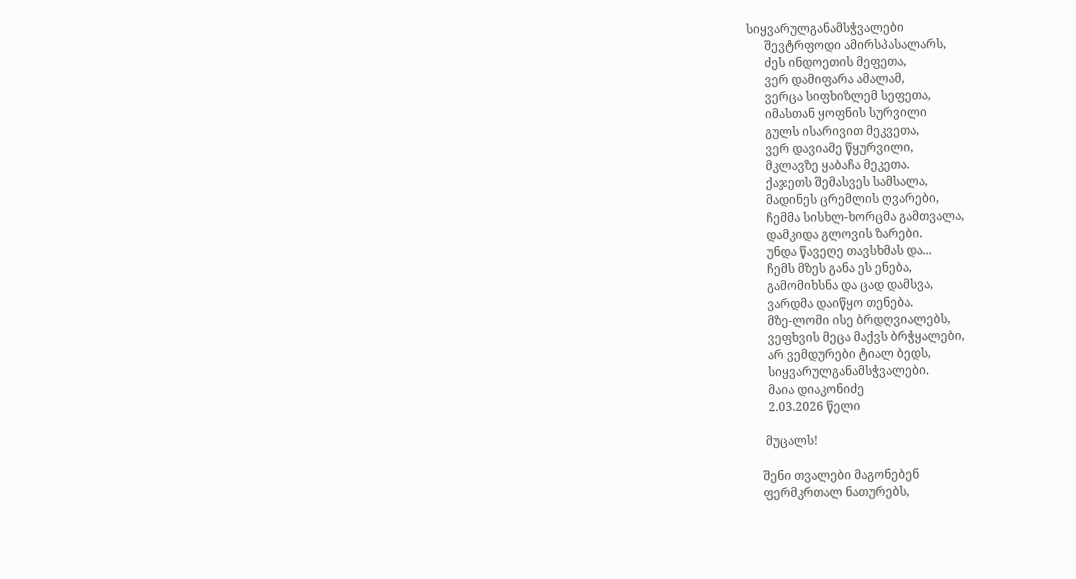სიყვარულგანამსჭვალები
      შევტრფოდი ამირსპასალარს,
      ძეს ინდოეთის მეფეთა,
      ვერ დამიფარა ამალამ,
      ვერცა სიფხიზლემ სეფეთა,
      იმასთან ყოფნის სურვილი
      გულს ისარივით მეკვეთა,
      ვერ დავიამე წყურვილი,
      მკლავზე ყაბაჩა მეკეთა.
      ქაჯეთს შემასვეს სამსალა,
      მადინეს ცრემლის ღვარები,
      ჩემმა სისხლ-ხორცმა გამთვალა,
      დამკიდა გლოვის ზარები.
      უნდა წავეღე თავსხმას და...
      ჩემს მზეს განა ეს ენება,
      გამომიხსნა და ცად დამსვა,
      ვარდმა დაიწყო თენება.
      მზე-ლომი ისე ბრდღვიალებს,
      ვეფხვის მეცა მაქვს ბრჭყალები,
      არ ვემდურები ტიალ ბედს,
      სიყვარულგანამსჭვალები.
      მაია დიაკონიძე
      2.03.2026 წელი

     მუცალს!

    შენი თვალები მაგონებენ
    ფერმკრთალ ნათურებს,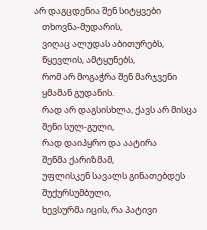არ დაგცდენია შენ სიტყვები
    თხოვნა-მუდარის,
    ვიღაც ალუდას აბითურებს,
    წყევლის, ამტყუნებს,
    რომ არ მოგაჭრა შენ მარჯვენი
    ყმამან გუდანის.
    რად არ დაგსისხლა, ქავს არ მისცა
    შენი სულ-გული,
    რად დაიპყრო და აატირა
    შენმა ქარიზმამ,
    უფლისკენ სავალს გინათებდეს
    შუქურსუმბული,
    ხევსურმა იცის, რა პატივი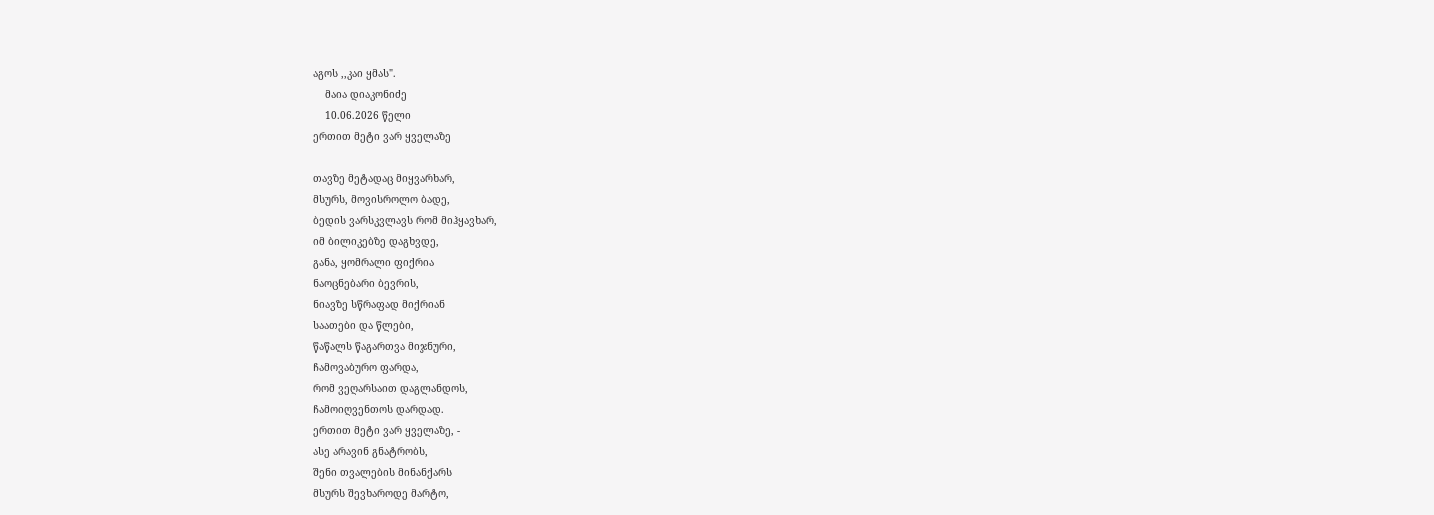აგოს ,,კაი ყმას".
    მაია დიაკონიძე
    10.06.2026 წელი
ერთით მეტი ვარ ყველაზე

თავზე მეტადაც მიყვარხარ,
მსურს, მოვისროლო ბადე,
ბედის ვარსკვლავს რომ მიჰყავხარ,
იმ ბილიკებზე დაგხვდე,
განა, ყომრალი ფიქრია
ნაოცნებარი ბევრის,
ნიავზე სწრაფად მიქრიან
საათები და წლები,
წაწალს წაგართვა მიჯნური,
ჩამოვაბურო ფარდა,
რომ ვეღარსაით დაგლანდოს,
ჩამოიღვენთოს დარდად.
ერთით მეტი ვარ ყველაზე, -
ასე არავინ გნატრობს,
შენი თვალების მინანქარს
მსურს შევხაროდე მარტო,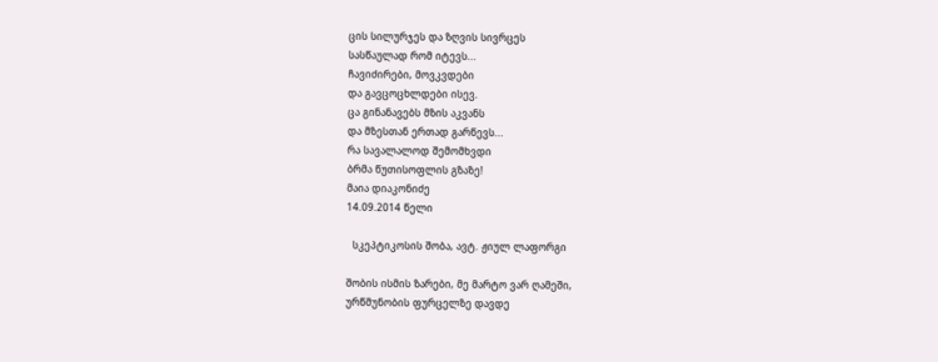ცის სილურჯეს და ზღვის სივრცეს
სასწაულად რომ იტევს...
ჩავიძირები, მოვკვდები
და გავცოცხლდები ისევ.
ცა გინანავებს მზის აკვანს
და მზესთან ერთად გარწევს...
რა სავალალოდ შემომხვდი
ბრმა წუთისოფლის გზაზე!
მაია დიაკონიძე
14.09.2014 წელი

  სკეპტიკოსის შობა, ავტ. ჟიულ ლაფორგი

შობის ისმის ზარები, მე მარტო ვარ ღამეში,
ურწმუნობის ფურცელზე დავდე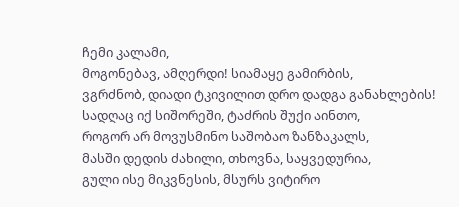ჩემი კალამი,
მოგონებავ, ამღერდი! სიამაყე გამირბის,
ვგრძნობ, დიადი ტკივილით დრო დადგა განახლების!
სადღაც იქ სიშორეში, ტაძრის შუქი აინთო,
როგორ არ მოვუსმინო საშობაო ზანზაკალს,
მასში დედის ძახილი, თხოვნა, საყვედურია,
გული ისე მიკვნესის, მსურს ვიტირო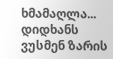ხმამაღლა...
დიდხანს ვუსმენ ზარის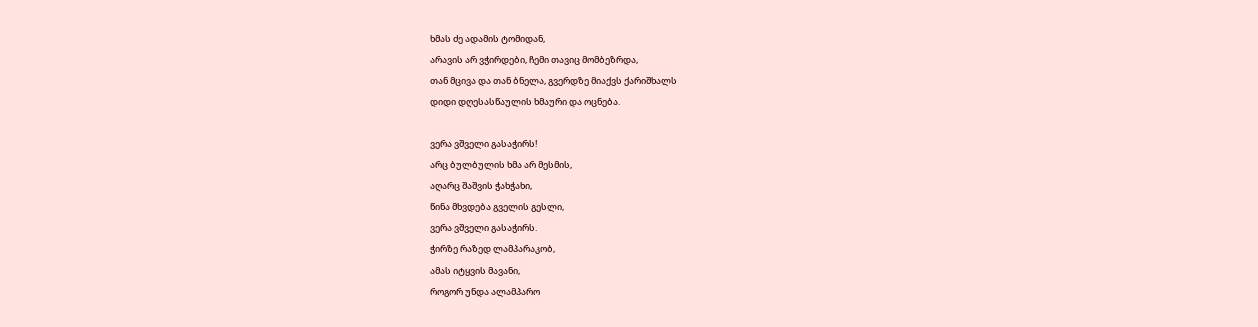ხმას ძე ადამის ტომიდან,
არავის არ ვჭირდები, ჩემი თავიც მომბეზრდა,
თან მცივა და თან ბნელა, გვერდზე მიაქვს ქარიშხალს
დიდი დღესასწაულის ხმაური და ოცნება.

ვერა ვშველი გასაჭირს!
არც ბულბულის ხმა არ მესმის,
აღარც შაშვის ჭახჭახი,
წინა მხვდება გველის გესლი,
ვერა ვშველი გასაჭირს.
ჭირზე რაზედ ლამპარაკობ,
ამას იტყვის მავანი,
როგორ უნდა ალამპარო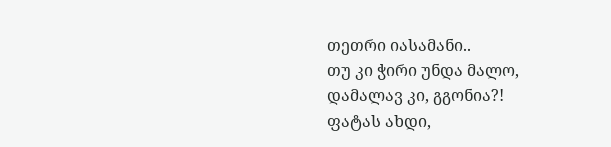თეთრი იასამანი..
თუ კი ჭირი უნდა მალო,
დამალავ კი, გგონია?!
ფატას ახდი,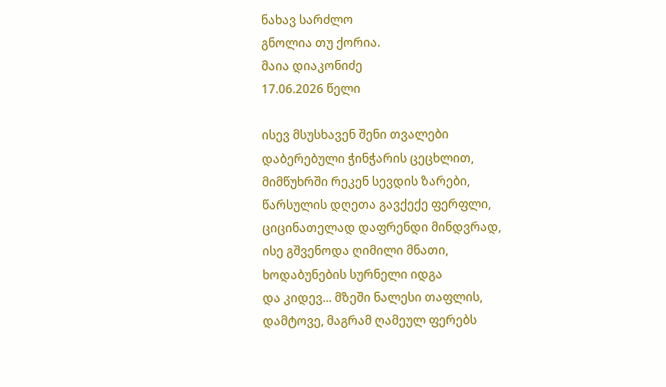ნახავ სარძლო
გნოლია თუ ქორია.
მაია დიაკონიძე
17.06.2026 წელი

ისევ მსუსხავენ შენი თვალები
დაბერებული ჭინჭარის ცეცხლით,
მიმწუხრში რეკენ სევდის ზარები,
წარსულის დღეთა გავქექე ფერფლი,
ციცინათელად დაფრენდი მინდვრად,
ისე გშვენოდა ღიმილი მნათი,
ხოდაბუნების სურნელი იდგა
და კიდევ... მზეში ნალესი თაფლის,
დამტოვე, მაგრამ ღამეულ ფერებს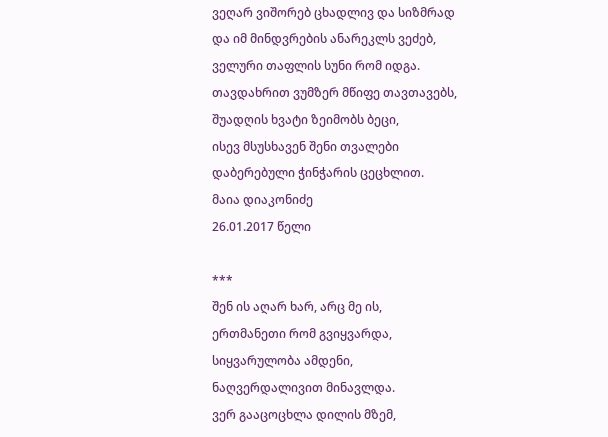ვეღარ ვიშორებ ცხადლივ და სიზმრად
და იმ მინდვრების ანარეკლს ვეძებ,
ველური თაფლის სუნი რომ იდგა.
თავდახრით ვუმზერ მწიფე თავთავებს,
შუადღის ხვატი ზეიმობს ბეცი,
ისევ მსუსხავენ შენი თვალები
დაბერებული ჭინჭარის ცეცხლით.
მაია დიაკონიძე
26.01.2017 წელი

***
შენ ის აღარ ხარ, არც მე ის,
ერთმანეთი რომ გვიყვარდა,
სიყვარულობა ამდენი,
ნაღვერდალივით მინავლდა.
ვერ გააცოცხლა დილის მზემ,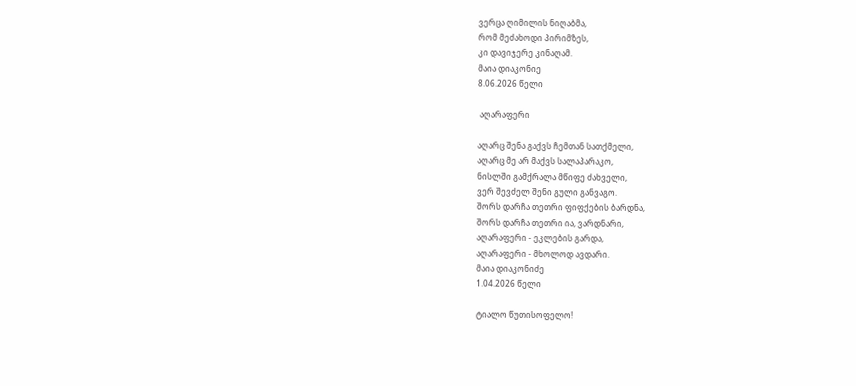ვერცა ღიმილის ნიღაბმა,
რომ მეძახოდი პირიმზეს,
კი დავიჯერე კინაღამ.
მაია დიაკონიე
8.06.2026 წელი

 აღარაფერი

აღარც შენა გაქვს ჩემთან სათქმელი,
აღარც მე არ მაქვს სალაპარაკო,
ნისლში გამქრალა მწიფე ძახველი,
ვერ შევძელ შენი გული განვაგო.
შორს დარჩა თეთრი ფიფქების ბარდნა,
შორს დარჩა თეთრი ია, ვარდნარი,
აღარაფერი - ეკლების გარდა,
აღარაფერი - მხოლოდ ავდარი.
მაია დიაკონიძე
1.04.2026 წელი

ტიალო წუთისოფელო!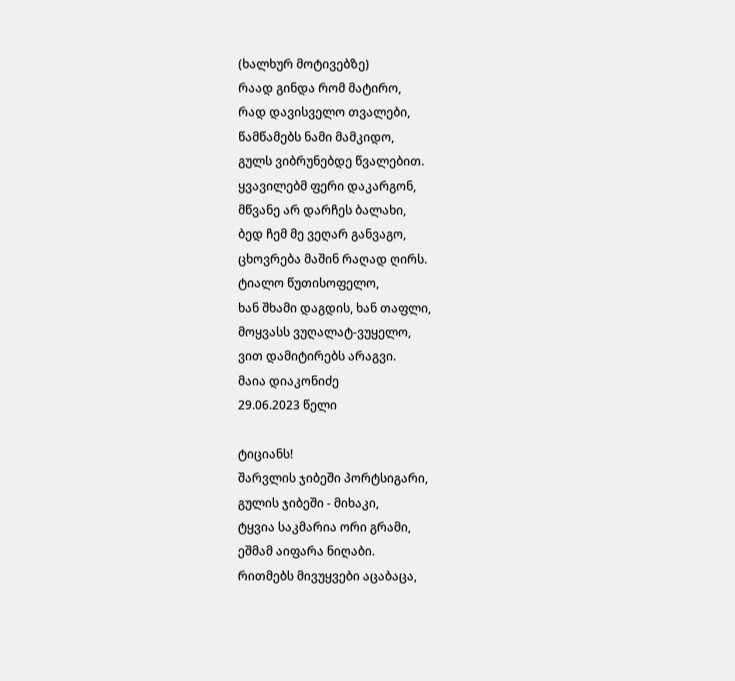(ხალხურ მოტივებზე)
რაად გინდა რომ მატირო,
რად დავისველო თვალები,
წამწამებს ნამი მამკიდო,
გულს ვიბრუნებდე წვალებით.
ყვავილებმ ფერი დაკარგონ,
მწვანე არ დარჩეს ბალახი,
ბედ ჩემ მე ვეღარ განვაგო,
ცხოვრება მაშინ რაღად ღირს.
ტიალო წუთისოფელო,
ხან შხამი დაგდის, ხან თაფლი,
მოყვასს ვუღალატ-ვუყელო,
ვით დამიტირებს არაგვი.
მაია დიაკონიძე
29.06.2023 წელი

ტიციანს!
შარვლის ჯიბეში პორტსიგარი,
გულის ჯიბეში - მიხაკი,
ტყვია საკმარია ორი გრამი,
ეშმამ აიფარა ნიღაბი.
რითმებს მივუყვები აცაბაცა,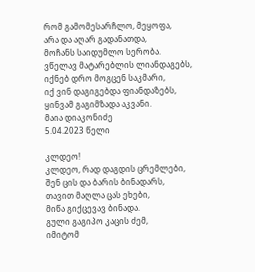რომ გამომესარჩლო, მეყოფა,
არა და აღარ გადანათდა,
მოჩანს საიდუმლო სერობა.
ვწელავ მატარებლის ლიანდაგებს,
იქნებ დრო მოგცენ საკმარი,
იქ ვინ დაგიგებდა ფიანდაზებს,
ყინვამ გაგიმზადა აკვანი.
მაია დიაკონიძე
5.04.2023 წელი

კლდეო!
კლდეო, რად დაგდის ცრემლები,
შენ ცის და ბარის ბინადარს,
თავით მაღლა ცას ეხები,
მიწა გიქცევავ ბინადა.
გული გაგიპო კაცის ძემ,
იმიტომ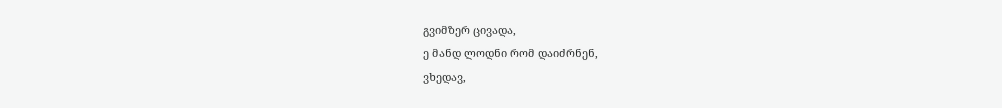გვიმზერ ცივადა,
ე მანდ ლოდნი რომ დაიძრნენ,
ვხედავ,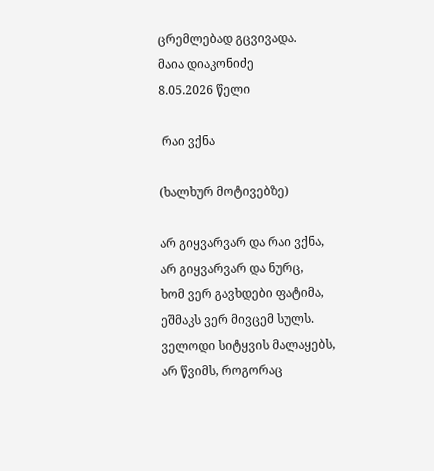ცრემლებად გცვივადა.
მაია დიაკონიძე
8.05.2026 წელი

 რაი ვქნა

(ხალხურ მოტივებზე)

არ გიყვარვარ და რაი ვქნა,
არ გიყვარვარ და ნურც,
ხომ ვერ გავხდები ფატიმა,
ეშმაკს ვერ მივცემ სულს.
ველოდი სიტყვის მალაყებს,
არ წვიმს, როგორაც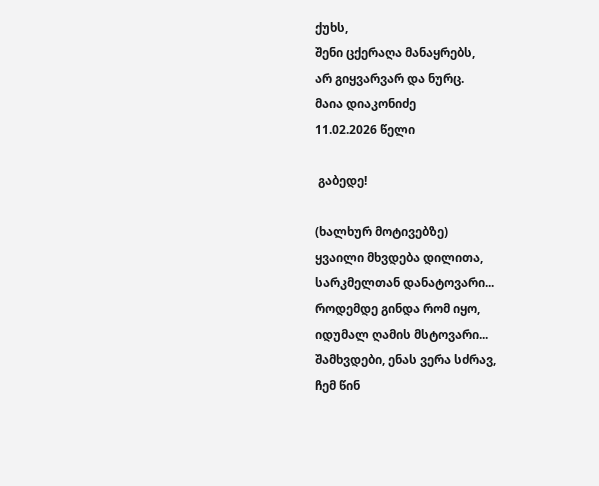ქუხს,
შენი ცქერაღა მანაყრებს,
არ გიყვარვარ და ნურც.
მაია დიაკონიძე
11.02.2026 წელი

 გაბედე!

(ხალხურ მოტივებზე)
ყვაილი მხვდება დილითა,
სარკმელთან დანატოვარი...
როდემდე გინდა რომ იყო,
იდუმალ ღამის მსტოვარი...
შამხვდები, ენას ვერა სძრავ,
ჩემ წინ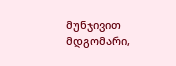მუნჯივით მდგომარი,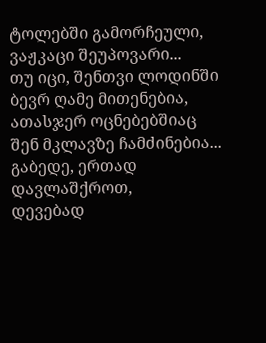ტოლებში გამორჩეული,
ვაჟკაცი შეუპოვარი...
თუ იცი, შენთვი ლოდინში
ბევრ ღამე მითენებია,
ათასჯერ ოცნებებშიაც
შენ მკლავზე ჩამძინებია...
გაბედე, ერთად დავლაშქროთ,
დევებად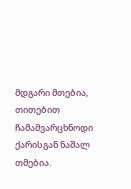მდგარი მთებია,
თითებით ჩამამვარცხნოდი
ქარისგან ნაშალ თმებია.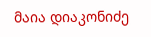მაია დიაკონიძე